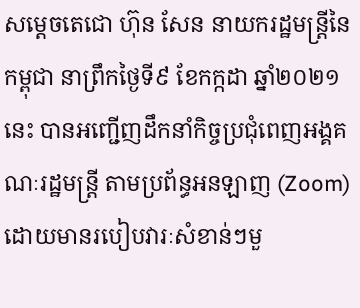សម្ដេចតេជោ ហ៊ុន សែន នាយករដ្ឋមន្ត្រីនៃកម្ពុជា នាព្រឹកថ្ងៃទី៩ ខែកក្កដា ឆ្នាំ២០២១នេះ បានអញ្ជើញដឹកនាំកិច្ចប្រជុំពេញអង្គគណៈរដ្ឋមន្រ្តី តាមប្រព័ន្ធអនឡាញ (Zoom) ដោយមានរបៀបវារៈសំខាន់ៗមួ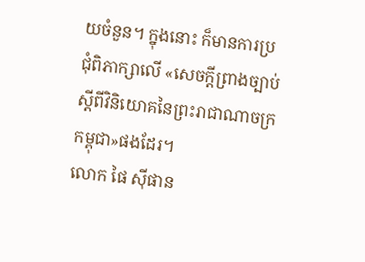យចំនួន។ ក្នុងនោះ ក៏មានការប្រជុំពិភាក្សាលើ «សេចក្តីព្រាងច្បាប់ស្តីពីវិនិយោគនៃព្រះរាជាណាចក្រកម្ពុជា»ផងដែរ។
លោក ផៃ ស៊ីផាន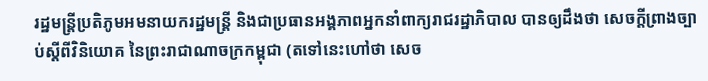រដ្ឋមន្ត្រីប្រតិភូមអមនាយករដ្ឋមន្ត្រី និងជាប្រធានអង្គភាពអ្នកនាំពាក្យរាជរដ្ឋាភិបាល បានឲ្យដឹងថា សេចក្តីព្រាងច្បាប់ស្តីពីវិនិយោគ នៃព្រះរាជាណាចក្រកម្ពុជា (តទៅនេះហៅថា សេច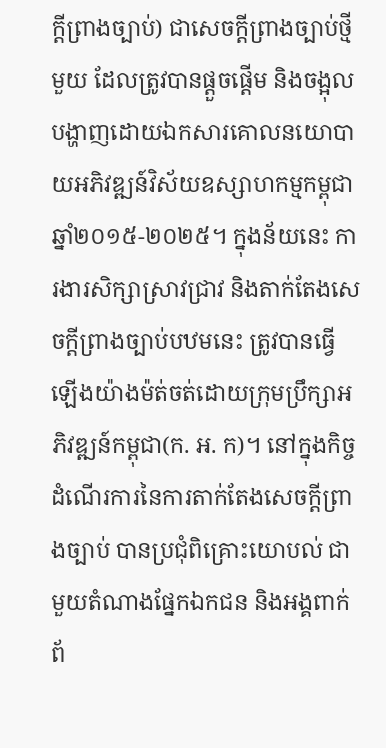ក្តីព្រាងច្បាប់) ជាសេចក្តីព្រាងច្បាប់ថ្មីមួយ ដែលត្រូវបានផ្តួចផ្តើម និងចង្អុលបង្ហាញដោយឯកសារគោលនយោបាយអភិវឌ្ឍន៍វិស័យឧស្សាហកម្មកម្ពុជាឆ្នាំ២០១៥-២០២៥។ ក្នុងន័យនេះ ការងារសិក្សាស្រាវជ្រាវ និងតាក់តែងសេចក្តីព្រាងច្បាប់បឋមនេះ ត្រូវបានធ្វើឡើងយ៉ាងម៉ត់ចត់ដោយក្រុមប្រឹក្សាអភិវឌ្ឍន៍កម្ពុជា(ក. អ. ក)។ នៅក្នុងកិច្ចដំណើរការនៃការតាក់តែងសេចក្តីព្រាងច្បាប់ បានប្រជុំពិគ្រោះយោបល់ ជាមួយតំណាងផ្នែកឯកជន និងអង្គពាក់ព័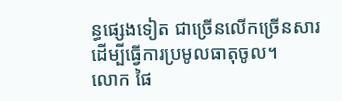ន្ធផ្សេងទៀត ជាច្រើនលើកច្រើនសារ ដើម្បីធ្វើការប្រមូលធាតុចូល។
លោក ផៃ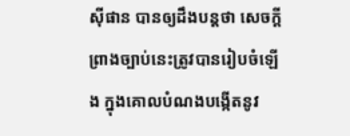ស៊ីផាន បានឲ្យដឹងបន្តថា សេចក្តីព្រាងច្បាប់នេះត្រូវបានរៀបចំឡើង ក្នុងគោលបំណងបង្កើតនូវ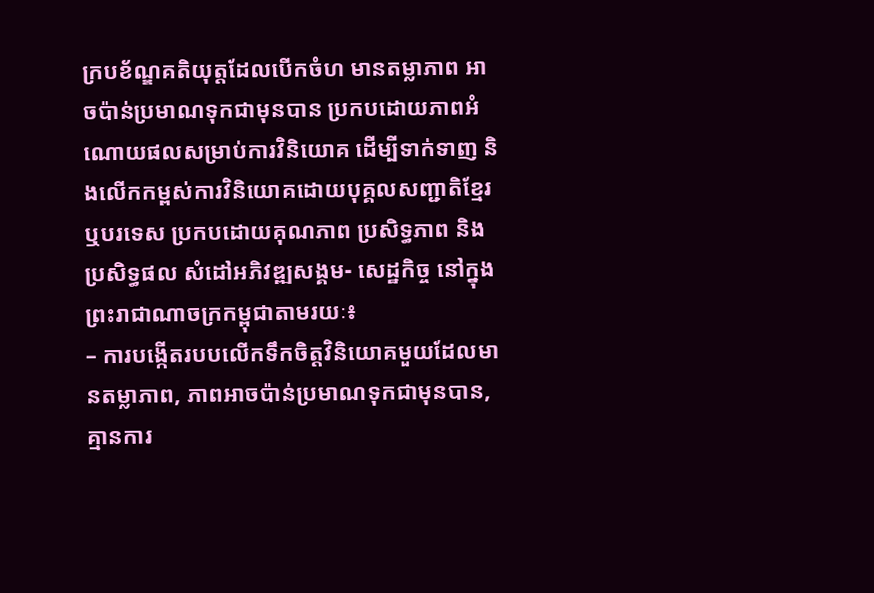ក្របខ័ណ្ឌគតិយុត្តដែលបើកចំហ មានតម្លាភាព អាចប៉ាន់ប្រមាណទុកជាមុនបាន ប្រកបដោយភាពអំណោយផលសម្រាប់ការវិនិយោគ ដើម្បីទាក់ទាញ និងលើកកម្ពស់ការវិនិយោគដោយបុគ្គលសញ្ជាតិខ្មែរ ឬបរទេស ប្រកបដោយគុណភាព ប្រសិទ្ធភាព និងប្រសិទ្ធផល សំដៅអភិវឌ្ឍសង្គម- សេដ្ឋកិច្ច នៅក្នុងព្រះរាជាណាចក្រកម្ពុជាតាមរយៈ៖
– ការបង្កើតរបបលើកទឹកចិត្តវិនិយោគមួយដែលមានតម្លាភាព, ភាពអាចប៉ាន់ប្រមាណទុកជាមុនបាន, គ្មានការ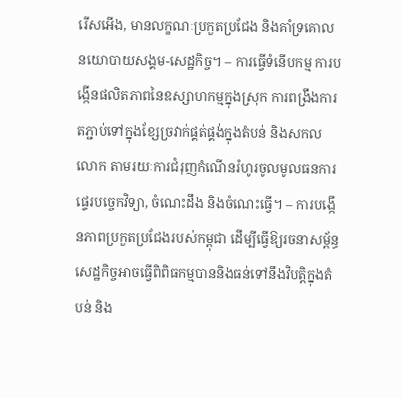រើសអើង, មានលក្ខណៈប្រកួតប្រជែង និងគាំទ្រគោលនយោបាយសង្គម-សេដ្ឋកិច្ច។ – ការធ្វើទំនើបកម្ម ការបង្កើនផលិតភាពនៃឧស្សាហកម្មក្នុងស្រុក ការពង្រឹងការតភ្ជាប់ទៅក្នុងខ្សែច្រវាក់ផ្គត់ផ្គង់ក្នុងតំបន់ និងសកលលោក តាមរយៈការជំរុញកំណើនរំហូរចូលមូលធនការផ្ទេរបច្ចេកវិទ្យា, ចំណេះដឹង និងចំណេះធ្វើ។ – ការបង្កើនភាពប្រកួតប្រជែងរបស់កម្ពុជា ដើម្បីធ្វើឱ្យរចនាសម្ព័ន្ធសេដ្ឋកិច្ចអាចធ្វើពិពិធកម្មបាននិងធន់ទៅនឹងវិបត្តិក្នុងតំបន់ និង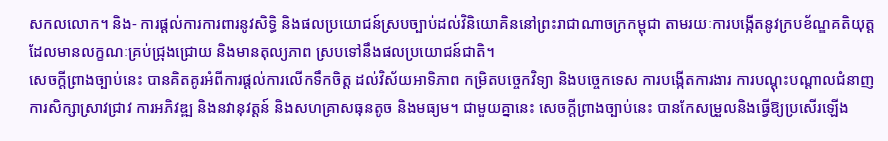សកលលោក។ និង- ការផ្តល់ការការពារនូវសិទ្ធិ និងផលប្រយោជន៍ស្របច្បាប់ដល់វិនិយោគិននៅព្រះរាជាណាចក្រកម្ពុជា តាមរយៈការបង្កើតនូវក្របខ័ណ្ឌគតិយុត្តដែលមានលក្ខណៈគ្រប់ជ្រុងជ្រោយ និងមានតុល្យភាព ស្របទៅនឹងផលប្រយោជន៍ជាតិ។
សេចក្តីព្រាងច្បាប់នេះ បានគិតគូរអំពីការផ្តល់ការលើកទឹកចិត្ត ដល់វិស័យអាទិភាព កម្រិតបច្ចេកវិទ្យា និងបច្ចេកទេស ការបង្កើតការងារ ការបណ្តុះបណ្តាលជំនាញ ការសិក្សាស្រាវជ្រាវ ការអភិវឌ្ឍ និងនវានុវត្តន៍ និងសហគ្រាសធុនតូច និងមធ្យម។ ជាមួយគ្នានេះ សេចក្តីព្រាងច្បាប់នេះ បានកែសម្រួលនិងធ្វើឱ្យប្រសើរឡើង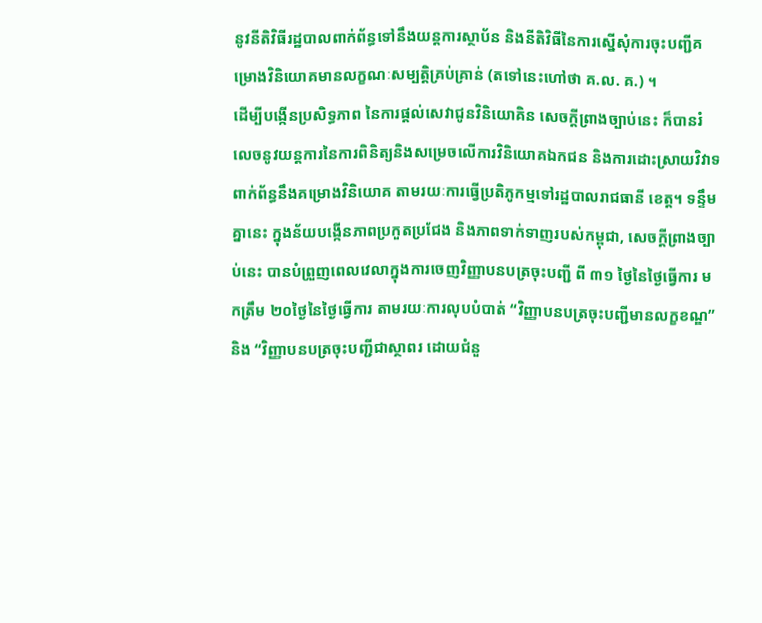នូវនីតិវិធីរដ្ឋបាលពាក់ព័ន្ធទៅនឹងយន្តការស្ថាប័ន និងនីតិវិធីនៃការស្នើសុំការចុះបញ្ជីគម្រោងវិនិយោគមានលក្ខណៈសម្បត្តិគ្រប់គ្រាន់ (តទៅនេះហៅថា គ.ល. គ.) ។
ដើម្បីបង្កើនប្រសិទ្ធភាព នៃការផ្តល់សេវាជូនវិនិយោគិន សេចក្តីព្រាងច្បាប់នេះ ក៏បានរំលេចនូវយន្តការនៃការពិនិត្យនិងសម្រេចលើការវិនិយោគឯកជន និងការដោះស្រាយវិវាទពាក់ព័ន្ធនឹងគម្រោងវិនិយោគ តាមរយៈការធ្វើប្រតិភូកម្មទៅរដ្ឋបាលរាជធានី ខេត្ត។ ទន្ទឹមគ្នានេះ ក្នុងន័យបង្កើនភាពប្រកួតប្រជែង និងភាពទាក់ទាញរបស់កម្ពុជា, សេចក្តីព្រាងច្បាប់នេះ បានបំព្រួញពេលវេលាក្នុងការចេញវិញ្ញាបនបត្រចុះបញ្ជី ពី ៣១ ថ្ងៃនៃថ្ងៃធ្វើការ មកត្រឹម ២០ថ្ងៃនៃថ្ងៃធ្វើការ តាមរយៈការលុបបំបាត់ “វិញ្ញាបនបត្រចុះបញ្ជីមានលក្ខខណ្ឌ” និង “វិញ្ញាបនបត្រចុះបញ្ជីជាស្ថាពរ ដោយជំនួ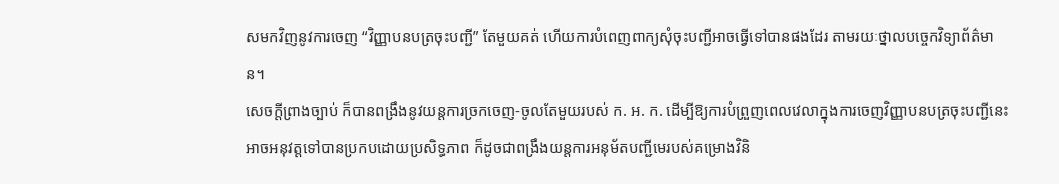សមកវិញនូវការចេញ “វិញ្ញាបនបត្រចុះបញ្ជី” តែមួយគត់ ហើយការបំពេញពាក្យសុំចុះបញ្ជីអាចធ្វើទៅបានផងដែរ តាមរយៈថ្នាលបច្ចេកវិទ្យាព័ត៌មាន។
សេចក្តីព្រាងច្បាប់ ក៏បានពង្រឹងនូវយន្តការច្រកចេញ-ចូលតែមួយរបស់ ក. អ. ក. ដើម្បីឱ្យការបំព្រួញពេលវេលាក្នុងការចេញវិញ្ញាបនបត្រចុះបញ្ជីនេះ អាចអនុវត្តទៅបានប្រកបដោយប្រសិទ្ធភាព ក៏ដូចជាពង្រឹងយន្តការអនុម័តបញ្ជីមេរបស់គម្រោងវិនិ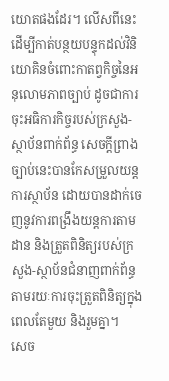យោតផងដែរ។ លើសពីនេះ ដើម្បីកាត់បន្ថយបន្ទុកដល់វិនិយោគិនចំពោះកាតព្វកិច្ចនៃអនុលោមភាពច្បាប់ ដូចជាការចុះអធិការកិច្ចរបស់ក្រសួង-ស្ថាប័នពាក់ព័ន្ធ សេចក្តីព្រាងច្បាប់នេះបានកែសម្រួលយន្តការស្ថាប័ន ដោយបានដាក់ចេញនូវការពង្រឹងយន្តការតាមដាន និងត្រួតពិនិត្យរបស់ក្រសួង-ស្ថាប័នជំនាញពាក់ព័ន្ធ តាមរយៈការចុះត្រួតពិនិត្យក្នុងពេលតែមួយ និងរួមគ្នា។
សេច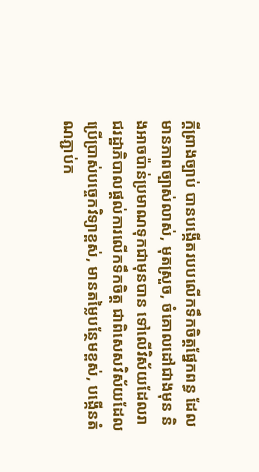ក្តីព្រាងច្បាប់ បានបង្កើតរបបលើកទឹកចិត្តផ្នែកពន្ធ ដែលមានភាពច្បាស់លាស់, មុតស្រួច, ចំគោលដៅជាងមុន និងអាចប៉ាន់ប្រមាណទុកជាមុនបាន ទៅលើវិស័យដែលរាជរដ្ឋាភិបាលផ្តល់ការលើកទឹកចិត្ត ជាពិសេសវិស័យដែលប្រើប្រាស់បច្ចេកវិទ្យាខ្ពស់, មានតម្លៃបន្ថែមខ្ពស់, បង្កើនតំណភ្ជាប់ក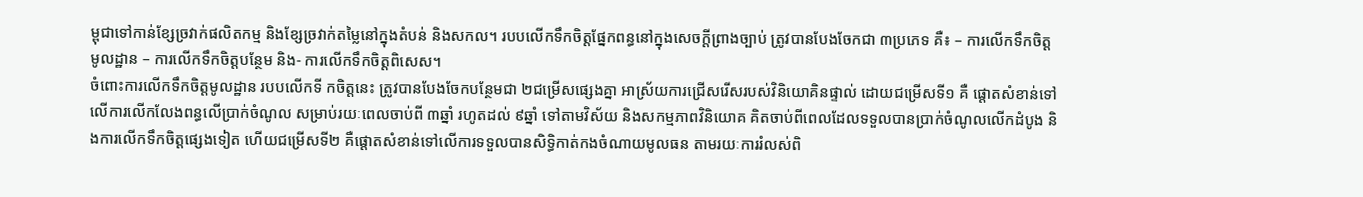ម្ពុជាទៅកាន់ខ្សែច្រវាក់ផលិតកម្ម និងខ្សែច្រវាក់តម្លៃនៅក្នុងតំបន់ និងសកល។ របបលើកទឹកចិត្តផ្នែកពន្ធនៅក្នុងសេចក្តីព្រាងច្បាប់ ត្រូវបានបែងចែកជា ៣ប្រភេទ គឺ៖ – ការលើកទឹកចិត្តមូលដ្ឋាន – ការលើកទឹកចិត្តបន្ថែម និង- ការលើកទឹកចិត្តពិសេស។
ចំពោះការលើកទឹកចិត្តមូលដ្ឋាន របបលើកទី កចិត្តនេះ ត្រូវបានបែងចែកបន្ថែមជា ២ជម្រើសផ្សេងគ្នា អាស្រ័យការជ្រើសរើសរបស់វិនិយោគិនផ្ទាល់ ដោយជម្រើសទី១ គឺ ផ្តោតសំខាន់ទៅលើការលើកលែងពន្ធលើប្រាក់ចំណូល សម្រាប់រយៈពេលចាប់ពី ៣ឆ្នាំ រហូតដល់ ៩ឆ្នាំ ទៅតាមវិស័យ និងសកម្មភាពវិនិយោគ គិតចាប់ពីពេលដែលទទួលបានប្រាក់ចំណូលលើកដំបូង និងការលើកទឹកចិត្តផ្សេងទៀត ហើយជម្រើសទី២ គឺផ្តោតសំខាន់ទៅលើការទទួលបានសិទ្ធិកាត់កងចំណាយមូលធន តាមរយៈការរំលស់ពិ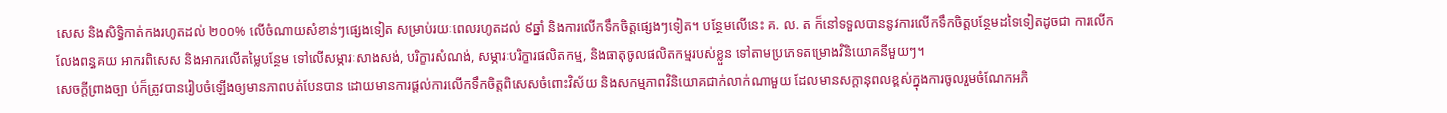សេស និងសិទ្ធិកាត់កងរហូតដល់ ២០០% លើចំណាយសំខាន់ៗផ្សេងទៀត សម្រាប់រយៈពេលរហូតដល់ ៩ឆ្នាំ និងការលើកទឹកចិត្តផ្សេងៗទៀត។ បន្ថែមលើនេះ គ. ល. ត ក៏នៅទទួលបាននូវការលើកទឹកចិត្តបន្ថែមដទៃទៀតដូចជា ការលើកលែងពន្ធគយ អាករពិសេស និងអាករលើតម្លៃបន្ថែម ទៅលើសម្ភារៈសាងសង់, បរិក្ខារសំណង់, សម្ភារៈបរិក្ខារផលិតកម្ម, និងធាតុចូលផលិតកម្មរបស់ខ្លួន ទៅតាមប្រភេទតម្រោងវិនិយោគនីមួយៗ។
សេចក្តីព្រាងច្បា ប់ក៏ត្រូវបានរៀបចំឡើងឲ្យមានភាពបត់បែនបាន ដោយមានការផ្តល់ការលើកទឹកចិត្តពិសេសចំពោះវិស័យ និងសកម្មភាពវិនិយោគជាក់លាក់ណាមួយ ដែលមានសក្តានុពលខ្ពស់ក្នុងការចូលរួមចំណែកអភិ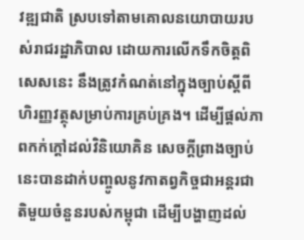វឌ្ឍជាតិ ស្របទៅតាមគោលនយោបាយរបស់រាជរដ្ឋាភិបាល ដោយការលើកទឹកចិត្តពិសេសនេះ នឹងត្រូវកំណត់នៅក្នុងច្បាប់ស្តីពីហិរញ្ញវត្ថុសម្រាប់ការគ្រប់គ្រង។ ដើម្បីផ្តល់ភាពកក់ក្តៅដល់វិនិយោគិន សេចក្តីព្រាងច្បាប់នេះបានដាក់បញ្ចូលនូវកាតព្វកិច្ចជាអន្តរជាតិមួយចំនួនរបស់កម្ពុជា ដើម្បីបង្ហាញដល់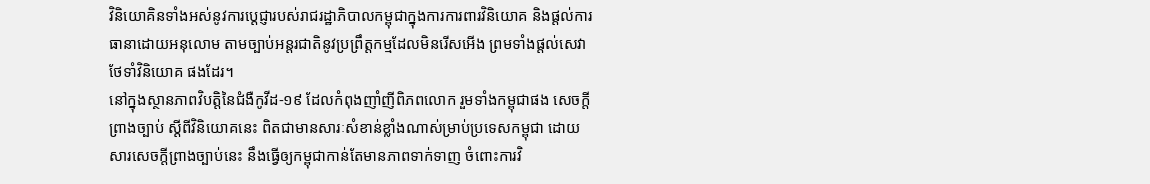វិនិយោគិនទាំងអស់នូវការប្តេជ្ញារបស់រាជរដ្ឋាភិបាលកម្ពុជាក្នុងការការពារវិនិយោគ និងផ្តល់ការធានាដោយអនុលោម តាមច្បាប់អន្តរជាតិនូវប្រព្រឹត្តកម្មដែលមិនរើសអើង ព្រមទាំងផ្តល់សេវាថែទាំវិនិយោគ ផងដែរ។
នៅក្នុងស្ថានភាពវិបត្តិនៃជំងឺកូវីដ-១៩ ដែលកំពុងញាំញីពិភពលោក រួមទាំងកម្ពុជាផង សេចក្តីព្រាងច្បាប់ ស្តីពីវិនិយោគនេះ ពិតជាមានសារៈសំខាន់ខ្លាំងណាស់ម្រាប់ប្រទេសកម្ពុជា ដោយសារសេចក្តីព្រាងច្បាប់នេះ នឹងធ្វើឲ្យកម្ពុជាកាន់តែមានភាពទាក់ទាញ ចំពោះការវិ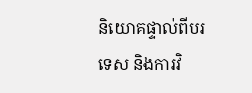និយោគផ្ទាល់ពីបរទេស និងការវិ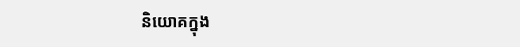និយោគក្នុង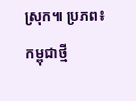ស្រុក៕ ប្រភព៖ កម្ពុជាថ្មី